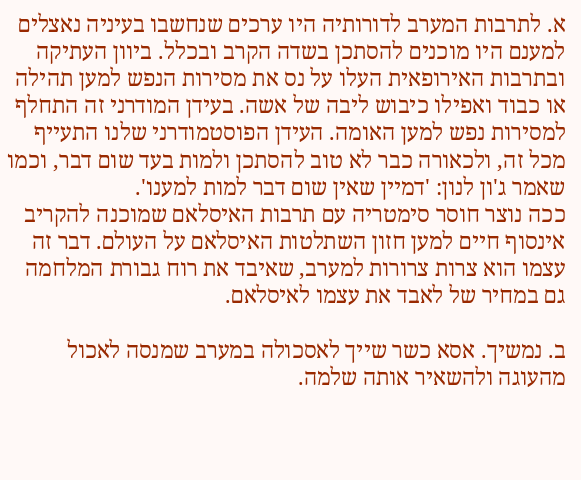א. לתרבות המערב לדורותיה היו ערכים שנחשבו בעיניה נאצלים למענם היו מוכנים להסתכן בשדה הקרב ובכלל. ביוון העתיקה ובתרבות האירופאית העלו על נס את מסירות הנפש למען תהילה או כבוד ואפילו כיבוש ליבה של אשה. בעידן המודרני זה התחלף למסירות נפש למען האומה. העידן הפוסטמודרני שלנו התעייף מכל זה, ולכאורה כבר לא טוב להסתכן ולמות בעד שום דבר, וכמו שאמר ג'ון לנון: 'דמיין שאין שום דבר למות למענו'.
ככה נוצר חוסר סימטריה עם תרבות האיסלאם שמוכנה להקריב אינסוף חיים למען חזון השתלטות האיסלאם על העולם. דבר זה עצמו הוא צרות צרורות למערב, שאיבד את רוח גבורת המלחמה גם במחיר של לאבד את עצמו לאיסלאם.

ב. נמשיך. אסא כשר שייך לאסכולה במערב שמנסה לאכול מהעוגה ולהשאיר אותה שלמה.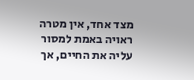מצד אחד, אין מטרה ראויה באמת למסור עליה את החיים, אך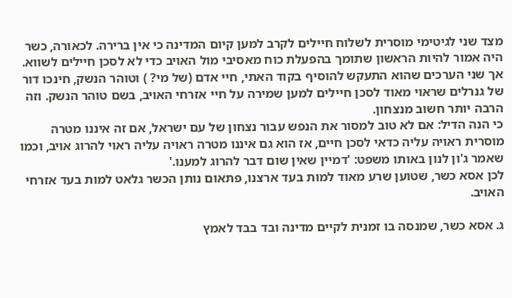מצד שני לגיטימי מוסרית לשלוח חיילים לקרב למען קיום המדינה כי אין ברירה. לכאורה, כשר היה אמור להיות הראשון שתומך בהפעלת כוח מאסיבי מול האויב כדי לא לסכן חיילים לשווא. אך שני הערכים שהוא התעקש להוסיף בקוד האתי, חיי אדם (של מי? ) וטוהר הנשק, חינכו דור של גנרלים שראוי מאוד לסכן חיילים למען שמירה על חיי אזרחי האויב, בשם טוהר הנשק. וזה הרבה יותר חשוב מנצחון.
כי הנה הדיל: אם לא טוב למסור את הנפש עבור נצחון של עם ישראל, אם זה איננו מטרה מוסרית ראויה עליה כדאי לסכן חיים, אז הוא גם איננו מטרה ראויה עליה ראוי להרוג אויב, וכמו שאמר ג'ון לנון באותו משפט: 'דמיין שאין שום דבר להרוג למענו.'
לכן אסא כשר, שטוען שרע מאוד למות בעד ארצנו, פתאום נותן הכשר גלאט למות בעד אזרחי האויב.

ג. אסא כשר, שמנסה בו זמנית לקיים מדינה ובד בבד לאמץ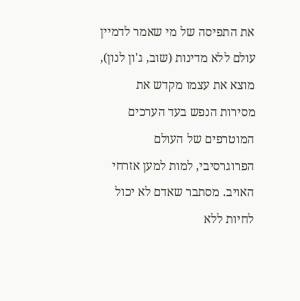את התפיסה של מי שאמר לדמיין עולם ללא מדינות (שוב, ג'ון לנון), מוצא את עצמו מקדש את מסירות הנפש בעד הערכים המוטרפים של העולם הפרוגרסיבי, למות למען אזרחי האויב. מסתבר שאדם לא יכול לחיות ללא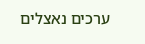ערכים נאצלים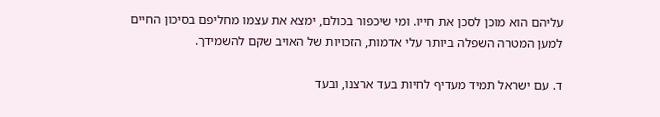עליהם הוא מוכן לסכן את חייו. ומי שיכפור בכולם, ימצא את עצמו מחליפם בסיכון החיים למען המטרה השפלה ביותר עלי אדמות, הזכויות של האויב שקם להשמידך.

ד. עם ישראל תמיד מעדיף לחיות בעד ארצנו, ובעד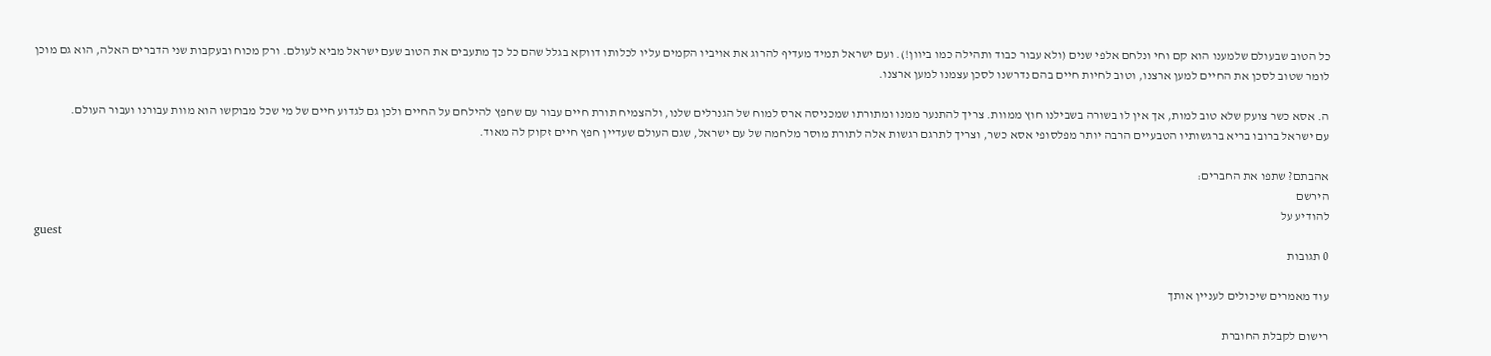כל הטוב שבעולם שלמענו הוא קם וחי ונלחם אלפי שנים (ולא עבור כבוד ותהילה כמו ביוון!). ועם ישראל תמיד מעדיף להרוג את אויביו הקמים עליו לכלותו דווקא בגלל שהם כל כך מתעבים את הטוב שעם ישראל מביא לעולם. ורק מכוח ובעקבות שני הדברים האלה, הוא גם מוכן לומר שטוב לסכן את החיים למען ארצנו, וטוב לחיות חיים בהם נדרשנו לסכן עצמנו למען ארצנו.

ה. אסא כשר צועק שלא טוב למות, אך אין לו בשורה בשבילנו חוץ ממוות. צריך להתנער ממנו ומתורתו שמכניסה ארס למוח של הגנרלים שלנו, ולהצמיח תורת חיים עבור עם שחפץ להילחם על החיים ולכן גם לגדוע חיים של מי שכל מבוקשו הוא מוות עבורנו ועבור העולם.
עם ישראל ברובו בריא ברגשותיו הטבעיים הרבה יותר מפלסופי אסא כשר, וצריך לתרגם רגשות אלה לתורת מוסר מלחמה של עם ישראל, שגם העולם שעדיין חפץ חיים זקוק לה מאוד.

אהבתם? שתפו את החברים:
הירשם
להודיע על
guest
0 תגובות

עוד מאמרים שיכולים לעניין אותך

רישום לקבלת החוברת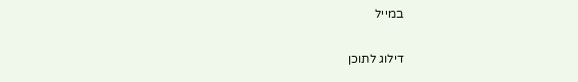במייל

דילוג לתוכן